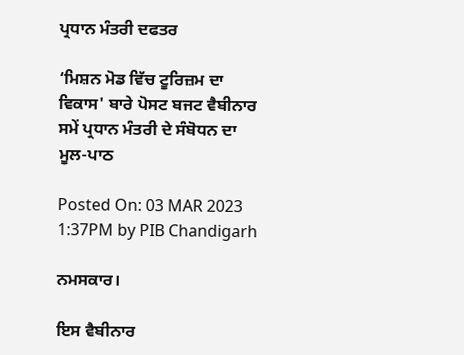ਪ੍ਰਧਾਨ ਮੰਤਰੀ ਦਫਤਰ

‘ਮਿਸ਼ਨ ਮੋਡ ਵਿੱਚ ਟੂਰਿਜ਼ਮ ਦਾ ਵਿਕਾਸ' ਬਾਰੇ ਪੋਸਟ ਬਜਟ ਵੈਬੀਨਾਰ ਸਮੇਂ ਪ੍ਰਧਾਨ ਮੰਤਰੀ ਦੇ ਸੰਬੋਧਨ ਦਾ ਮੂਲ-ਪਾਠ

Posted On: 03 MAR 2023 1:37PM by PIB Chandigarh

ਨਮਸਕਾਰ।

ਇਸ ਵੈਬੀਨਾਰ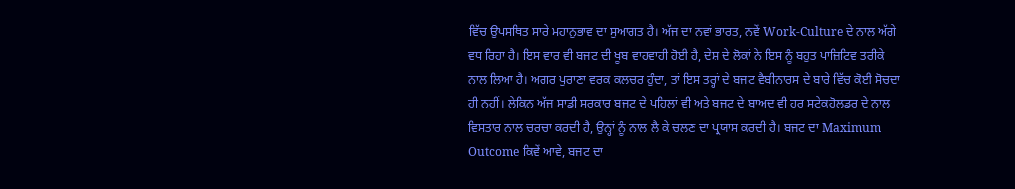ਵਿੱਚ ਉਪਸਥਿਤ ਸਾਰੇ ਮਹਾਨੁਭਾਵ ਦਾ ਸੁਆਗਤ ਹੈ। ਅੱਜ ਦਾ ਨਵਾਂ ਭਾਰਤ, ਨਵੇਂ Work-Culture ਦੇ ਨਾਲ ਅੱਗੇ ਵਧ ਰਿਹਾ ਹੈ। ਇਸ ਵਾਰ ਵੀ ਬਜਟ ਦੀ ਖੂਬ ਵਾਹਵਾਹੀ ਹੋਈ ਹੈ, ਦੇਸ਼ ਦੇ ਲੋਕਾਂ ਨੇ ਇਸ ਨੂੰ ਬਹੁਤ ਪਾਜ਼ਿਟਿਵ ਤਰੀਕੇ ਨਾਲ ਲਿਆ ਹੈ। ਅਗਰ ਪੁਰਾਣਾ ਵਰਕ ਕਲਚਰ ਹੁੰਦਾ, ਤਾਂ ਇਸ ਤਰ੍ਹਾਂ ਦੇ ਬਜਟ ਵੈਬੀਨਾਰਸ ਦੇ ਬਾਰੇ ਵਿੱਚ ਕੋਈ ਸੋਚਦਾ ਹੀ ਨਹੀਂ। ਲੇਕਿਨ ਅੱਜ ਸਾਡੀ ਸਰਕਾਰ ਬਜਟ ਦੇ ਪਹਿਲਾਂ ਵੀ ਅਤੇ ਬਜਟ ਦੇ ਬਾਅਦ ਵੀ ਹਰ ਸਟੇਕਹੋਲਡਰ ਦੇ ਨਾਲ ਵਿਸਤਾਰ ਨਾਲ ਚਰਚਾ ਕਰਦੀ ਹੈ, ਉਨ੍ਹਾਂ ਨੂੰ ਨਾਲ ਲੈ ਕੇ ਚਲਣ ਦਾ ਪ੍ਰਯਾਸ ਕਰਦੀ ਹੈ। ਬਜਟ ਦਾ Maximum Outcome ਕਿਵੇਂ ਆਵੇ, ਬਜਟ ਦਾ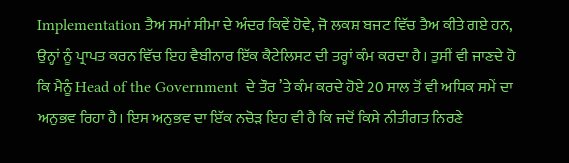Implementation ਤੈਅ ਸਮਾਂ ਸੀਮਾ ਦੇ ਅੰਦਰ ਕਿਵੇਂ ਹੋਵੇ, ਜੋ ਲਕਸ਼ ਬਜਟ ਵਿੱਚ ਤੈਅ ਕੀਤੇ ਗਏ ਹਨ, ਉਨ੍ਹਾਂ ਨੂੰ ਪ੍ਰਾਪਤ ਕਰਨ ਵਿੱਚ ਇਹ ਵੈਬੀਨਾਰ ਇੱਕ ਕੈਟੇਲਿਸਟ ਦੀ ਤਰ੍ਹਾਂ ਕੰਮ ਕਰਦਾ ਹੈ। ਤੁਸੀਂ ਵੀ ਜਾਣਦੇ ਹੋ ਕਿ ਮੈਨੂੰ Head of the Government  ਦੇ ਤੌਰ ’ਤੇ ਕੰਮ ਕਰਦੇ ਹੋਏ 20 ਸਾਲ ਤੋਂ ਵੀ ਅਧਿਕ ਸਮੇਂ ਦਾ ਅਨੁਭਵ ਰਿਹਾ ਹੈ। ਇਸ ਅਨੁਭਵ ਦਾ ਇੱਕ ਨਚੋੜ ਇਹ ਵੀ ਹੈ ਕਿ ਜਦੋਂ ਕਿਸੇ ਨੀਤੀਗਤ ਨਿਰਣੇ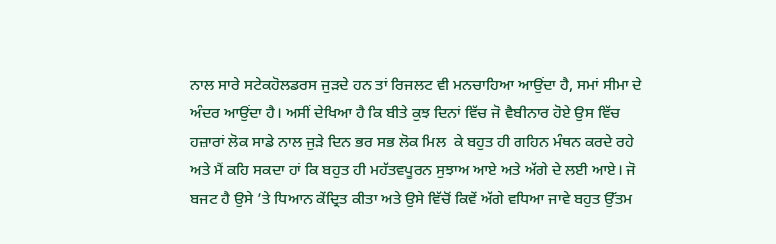ਨਾਲ ਸਾਰੇ ਸਟੇਕਹੋਲਡਰਸ ਜੁੜਦੇ ਹਨ ਤਾਂ ਰਿਜਲਟ ਵੀ ਮਨਚਾਹਿਆ ਆਉਂਦਾ ਹੈ, ਸਮਾਂ ਸੀਮਾ ਦੇ ਅੰਦਰ ਆਉਂਦਾ ਹੈ। ਅਸੀਂ ਦੇਖਿਆ ਹੈ ਕਿ ਬੀਤੇ ਕੁਝ ਦਿਨਾਂ ਵਿੱਚ ਜੋ ਵੈਬੀਨਾਰ ਹੋਏ ਉਸ ਵਿੱਚ ਹਜ਼ਾਰਾਂ ਲੋਕ ਸਾਡੇ ਨਾਲ ਜੁੜੇ ਦਿਨ ਭਰ ਸਭ ਲੋਕ ਮਿਲ  ਕੇ ਬਹੁਤ ਹੀ ਗਹਿਨ ਮੰਥਨ ਕਰਦੇ ਰਹੇ ਅਤੇ ਮੈਂ ਕਹਿ ਸਕਦਾ ਹਾਂ ਕਿ ਬਹੁਤ ਹੀ ਮਹੱਤਵਪੂਰਨ ਸੁਝਾਅ ਆਏ ਅਤੇ ਅੱਗੇ ਦੇ ਲਈ ਆਏ। ਜੋ ਬਜਟ ਹੈ ਉਸੇ ’ਤੇ ਧਿਆਨ ਕੇਂਦ੍ਰਿਤ ਕੀਤਾ ਅਤੇ ਉਸੇ ਵਿੱਚੋਂ ਕਿਵੇਂ ਅੱਗੇ ਵਧਿਆ ਜਾਵੇ ਬਹੁਤ ਉੱਤਮ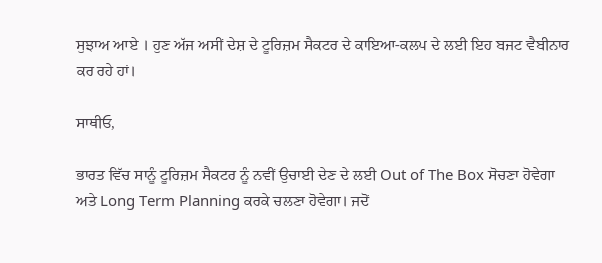ਸੁਝਾਅ ਆਏ । ਹੁਣ ਅੱਜ ਅਸੀਂ ਦੇਸ਼ ਦੇ ਟੂਰਿਜ਼ਮ ਸੈਕਟਰ ਦੇ ਕਾਇਆ-ਕਲਪ ਦੇ ਲਈ ਇਹ ਬਜਟ ਵੈਬੀਨਾਰ ਕਰ ਰਹੇ ਹਾਂ।

ਸਾਥੀਓ,

ਭਾਰਤ ਵਿੱਚ ਸਾਨੂੰ ਟੂਰਿਜ਼ਮ ਸੈਕਟਰ ਨੂੰ ਨਵੀਂ ਉਚਾਈ ਦੇਣ ਦੇ ਲਈ Out of The Box ਸੋਚਣਾ ਹੋਵੇਗਾ ਅਤੇ Long Term Planning ਕਰਕੇ ਚਲਣਾ ਹੋਵੇਗਾ। ਜਦੋਂ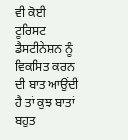ਵੀ ਕੋਈ ਟੂਰਿਸਟ ਡੈਸਟੀਨੇਸ਼ਨ ਨੂੰ ਵਿਕਸਿਤ ਕਰਨ ਦੀ ਬਾਤ ਆਉਂਦੀ ਹੈ ਤਾਂ ਕੁਝ ਬਾਤਾਂ ਬਹੁਤ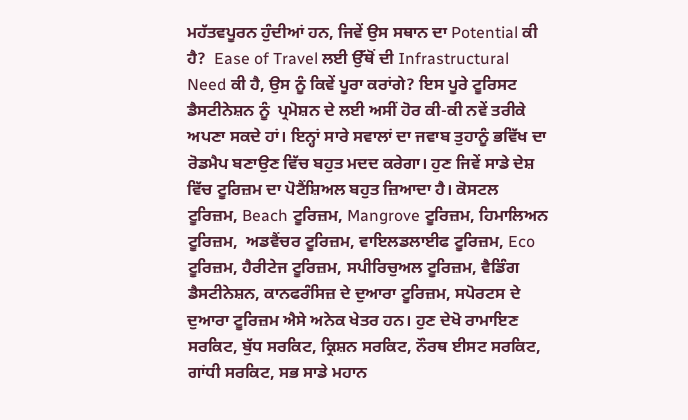ਮਹੱਤਵਪੂਰਨ ਹੁੰਦੀਆਂ ਹਨ, ਜਿਵੇਂ ਉਸ ਸਥਾਨ ਦਾ Potential ਕੀ ਹੈ?  Ease of Travel ਲਈ ਉੱਥੋਂ ਦੀ Infrastructural Need ਕੀ ਹੈ, ਉਸ ਨੂੰ ਕਿਵੇਂ ਪੂਰਾ ਕਰਾਂਗੇ? ਇਸ ਪੂਰੇ ਟੂਰਿਸਟ ਡੈਸਟੀਨੇਸ਼ਨ ਨੂੰ  ਪ੍ਰਮੋਸ਼ਨ ਦੇ ਲਈ ਅਸੀਂ ਹੋਰ ਕੀ-ਕੀ ਨਵੇਂ ਤਰੀਕੇ ਅਪਣਾ ਸਕਦੇ ਹਾਂ। ਇਨ੍ਹਾਂ ਸਾਰੇ ਸਵਾਲਾਂ ਦਾ ਜਵਾਬ ਤੁਹਾਨੂੰ ਭਵਿੱਖ ਦਾ ਰੋਡਮੈਪ ਬਣਾਉਣ ਵਿੱਚ ਬਹੁਤ ਮਦਦ ਕਰੇਗਾ। ਹੁਣ ਜਿਵੇਂ ਸਾਡੇ ਦੇਸ਼ ਵਿੱਚ ਟੂਰਿਜ਼ਮ ਦਾ ਪੋਟੈਂਸ਼ਿਅਲ ਬਹੁਤ ਜ਼ਿਆਦਾ ਹੈ। ਕੋਸਟਲ ਟੂਰਿਜ਼ਮ, Beach ਟੂਰਿਜ਼ਮ, Mangrove ਟੂਰਿਜ਼ਮ, ਹਿਮਾਲਿਅਨ ਟੂਰਿਜ਼ਮ,  ਅਡਵੈਂਚਰ ਟੂਰਿਜ਼ਮ, ਵਾਇਲਡਲਾਈਫ ਟੂਰਿਜ਼ਮ, Eco ਟੂਰਿਜ਼ਮ, ਹੈਰੀਟੇਜ ਟੂਰਿਜ਼ਮ, ਸਪੀਰਿਚੁਅਲ ਟੂਰਿਜ਼ਮ, ਵੈਡਿੰਗ ਡੈਸਟੀਨੇਸ਼ਨ, ਕਾਨਫਰੰਸਿਜ਼ ਦੇ ਦੁਆਰਾ ਟੂਰਿਜ਼ਮ, ਸਪੋਰਟਸ ਦੇ ਦੁਆਰਾ ਟੂਰਿਜ਼ਮ ਐਸੇ ਅਨੇਕ ਖੇਤਰ ਹਨ। ਹੁਣ ਦੇਖੋ ਰਾਮਾਇਣ ਸਰਕਿਟ, ਬੁੱਧ ਸਰਕਿਟ, ਕ੍ਰਿਸ਼ਨ ਸਰਕਿਟ, ਨੌਰਥ ਈਸਟ ਸਰਕਿਟ, ਗਾਂਧੀ ਸਰਕਿਟ, ਸਭ ਸਾਡੇ ਮਹਾਨ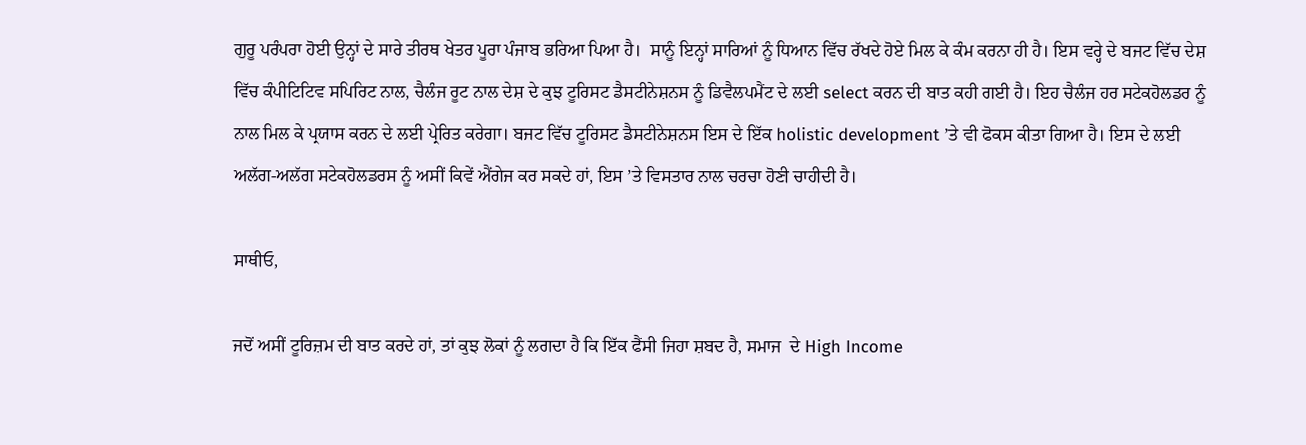ਗੁਰੂ ਪਰੰਪਰਾ ਹੋਈ ਉਨ੍ਹਾਂ ਦੇ ਸਾਰੇ ਤੀਰਥ ਖੇਤਰ ਪੂਰਾ ਪੰਜਾਬ ਭਰਿਆ ਪਿਆ ਹੈ।  ਸਾਨੂੰ ਇਨ੍ਹਾਂ ਸਾਰਿਆਂ ਨੂੰ ਧਿਆਨ ਵਿੱਚ ਰੱਖਦੇ ਹੋਏ ਮਿਲ ਕੇ ਕੰਮ ਕਰਨਾ ਹੀ ਹੈ। ਇਸ ਵਰ੍ਹੇ ਦੇ ਬਜਟ ਵਿੱਚ ਦੇਸ਼ ਵਿੱਚ ਕੰਪੀਟਿਟਿਵ ਸਪਿਰਿਟ ਨਾਲ, ਚੈਲੰਜ ਰੂਟ ਨਾਲ ਦੇਸ਼ ਦੇ ਕੁਝ ਟੂਰਿਸਟ ਡੈਸਟੀਨੇਸ਼ਨਸ ਨੂੰ ਡਿਵੈਲਪਮੈਂਟ ਦੇ ਲਈ select ਕਰਨ ਦੀ ਬਾਤ ਕਹੀ ਗਈ ਹੈ। ਇਹ ਚੈਲੰਜ ਹਰ ਸਟੇਕਹੋਲਡਰ ਨੂੰ ਨਾਲ ਮਿਲ ਕੇ ਪ੍ਰਯਾਸ ਕਰਨ ਦੇ ਲਈ ਪ੍ਰੇਰਿਤ ਕਰੇਗਾ। ਬਜਟ ਵਿੱਚ ਟੂਰਿਸਟ ਡੈਸਟੀਨੇਸ਼ਨਸ ਇਸ ਦੇ ਇੱਕ holistic development ’ਤੇ ਵੀ ਫੋਕਸ ਕੀਤਾ ਗਿਆ ਹੈ। ਇਸ ਦੇ ਲਈ ਅਲੱਗ-ਅਲੱਗ ਸਟੇਕਹੋਲਡਰਸ ਨੂੰ ਅਸੀਂ ਕਿਵੇਂ ਐਂਗੇਜ ਕਰ ਸਕਦੇ ਹਾਂ, ਇਸ ’ਤੇ ਵਿਸਤਾਰ ਨਾਲ ਚਰਚਾ ਹੋਣੀ ਚਾਹੀਦੀ ਹੈ।

ਸਾਥੀਓ,

ਜਦੋਂ ਅਸੀਂ ਟੂਰਿਜ਼ਮ ਦੀ ਬਾਤ ਕਰਦੇ ਹਾਂ, ਤਾਂ ਕੁਝ ਲੋਕਾਂ ਨੂੰ ਲਗਦਾ ਹੈ ਕਿ ਇੱਕ ਫੈਂਸੀ ਜਿਹਾ ਸ਼ਬਦ ਹੈ, ਸਮਾਜ  ਦੇ High Income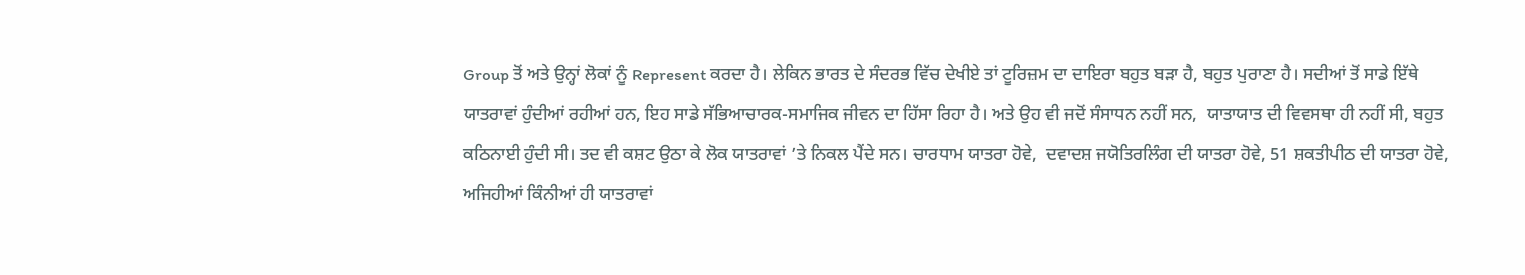Group ਤੋਂ ਅਤੇ ਉਨ੍ਹਾਂ ਲੋਕਾਂ ਨੂੰ Represent ਕਰਦਾ ਹੈ। ਲੇਕਿਨ ਭਾਰਤ ਦੇ ਸੰਦਰਭ ਵਿੱਚ ਦੇਖੀਏ ਤਾਂ ਟੂਰਿਜ਼ਮ ਦਾ ਦਾਇਰਾ ਬਹੁਤ ਬੜਾ ਹੈ, ਬਹੁਤ ਪੁਰਾਣਾ ਹੈ। ਸਦੀਆਂ ਤੋਂ ਸਾਡੇ ਇੱਥੇ ਯਾਤਰਾਵਾਂ ਹੁੰਦੀਆਂ ਰਹੀਆਂ ਹਨ, ਇਹ ਸਾਡੇ ਸੱਭਿਆਚਾਰਕ-ਸਮਾਜਿਕ ਜੀਵਨ ਦਾ ਹਿੱਸਾ ਰਿਹਾ ਹੈ। ਅਤੇ ਉਹ ਵੀ ਜਦੋਂ ਸੰਸਾਧਨ ਨਹੀਂ ਸਨ,  ਯਾਤਾਯਾਤ ਦੀ ਵਿਵਸਥਾ ਹੀ ਨਹੀਂ ਸੀ, ਬਹੁਤ ਕਠਿਨਾਈ ਹੁੰਦੀ ਸੀ। ਤਦ ਵੀ ਕਸ਼ਟ ਉਠਾ ਕੇ ਲੋਕ ਯਾਤਰਾਵਾਂ ’ਤੇ ਨਿਕਲ ਪੈਂਦੇ ਸਨ। ਚਾਰਧਾਮ ਯਾਤਰਾ ਹੋਵੇ,  ਦਵਾਦਸ਼ ਜਯੋਤਿਰਲਿੰਗ ਦੀ ਯਾਤਰਾ ਹੋਵੇ, 51 ਸ਼ਕਤੀਪੀਠ ਦੀ ਯਾਤਰਾ ਹੋਵੇ, ਅਜਿਹੀਆਂ ਕਿੰਨੀਆਂ ਹੀ ਯਾਤਰਾਵਾਂ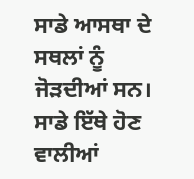ਸਾਡੇ ਆਸਥਾ ਦੇ ਸਥਲਾਂ ਨੂੰ ਜੋੜਦੀਆਂ ਸਨ। ਸਾਡੇ ਇੱਥੇ ਹੋਣ ਵਾਲੀਆਂ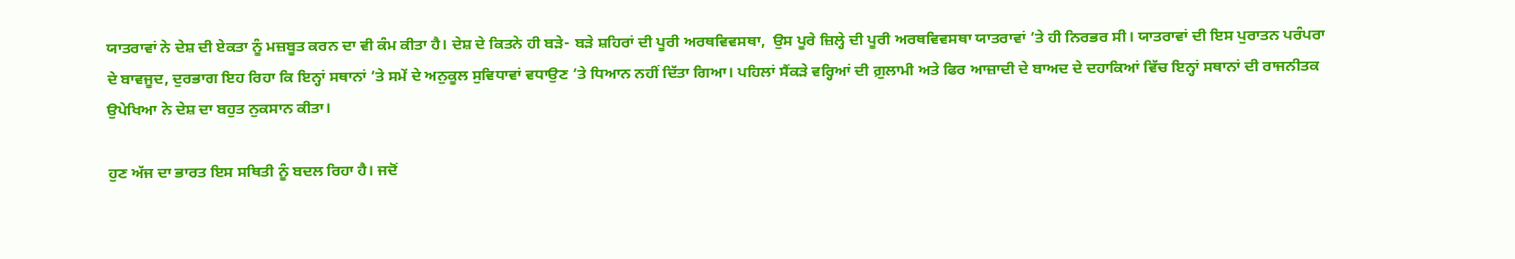ਯਾਤਰਾਵਾਂ ਨੇ ਦੇਸ਼ ਦੀ ਏਕਤਾ ਨੂੰ ਮਜ਼ਬੂਤ ਕਰਨ ਦਾ ਵੀ ਕੰਮ ਕੀਤਾ ਹੈ। ਦੇਸ਼ ਦੇ ਕਿਤਨੇ ਹੀ ਬੜੇ- ਬੜੇ ਸ਼ਹਿਰਾਂ ਦੀ ਪੂਰੀ ਅਰਥਵਿਵਸਥਾ,  ਉਸ ਪੂਰੇ ਜ਼ਿਲ੍ਹੇ ਦੀ ਪੂਰੀ ਅਰਥਵਿਵਸਥਾ ਯਾਤਰਾਵਾਂ ’ਤੇ ਹੀ ਨਿਰਭਰ ਸੀ। ਯਾਤਰਾਵਾਂ ਦੀ ਇਸ ਪੁਰਾਤਨ ਪਰੰਪਰਾ ਦੇ ਬਾਵਜੂਦ, ਦੁਰਭਾਗ ਇਹ ਰਿਹਾ ਕਿ ਇਨ੍ਹਾਂ ਸਥਾਨਾਂ ’ਤੇ ਸਮੇਂ ਦੇ ਅਨੁਕੂਲ ਸੁਵਿਧਾਵਾਂ ਵਧਾਉਣ ’ਤੇ ਧਿਆਨ ਨਹੀਂ ਦਿੱਤਾ ਗਿਆ। ਪਹਿਲਾਂ ਸੈਂਕੜੇ ਵਰ੍ਹਿਆਂ ਦੀ ਗ਼ੁਲਾਮੀ ਅਤੇ ਫਿਰ ਆਜ਼ਾਦੀ ਦੇ ਬਾਅਦ ਦੇ ਦਹਾਕਿਆਂ ਵਿੱਚ ਇਨ੍ਹਾਂ ਸਥਾਨਾਂ ਦੀ ਰਾਜਨੀਤਕ ਉਪੇਖਿਆ ਨੇ ਦੇਸ਼ ਦਾ ਬਹੁਤ ਨੁਕਸਾਨ ਕੀਤਾ।

ਹੁਣ ਅੱਜ ਦਾ ਭਾਰਤ ਇਸ ਸਥਿਤੀ ਨੂੰ ਬਦਲ ਰਿਹਾ ਹੈ। ਜਦੋਂ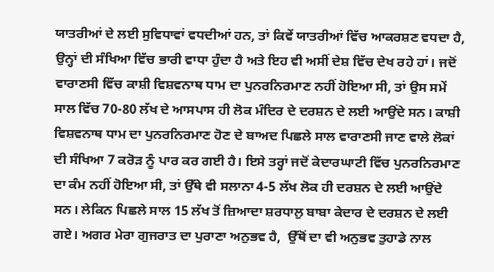ਯਾਤਰੀਆਂ ਦੇ ਲਈ ਸੁਵਿਧਾਵਾਂ ਵਧਦੀਆਂ ਹਨ, ਤਾਂ ਕਿਵੇਂ ਯਾਤਰੀਆਂ ਵਿੱਚ ਆਕਰਸ਼ਣ ਵਧਦਾ ਹੈ, ਉਨ੍ਹਾਂ ਦੀ ਸੰਖਿਆ ਵਿੱਚ ਭਾਰੀ ਵਾਧਾ ਹੁੰਦਾ ਹੈ ਅਤੇ ਇਹ ਵੀ ਅਸੀਂ ਦੇਸ਼ ਵਿੱਚ ਦੇਖ ਰਹੇ ਹਾਂ। ਜਦੋਂ ਵਾਰਾਣਸੀ ਵਿੱਚ ਕਾਸ਼ੀ ਵਿਸ਼ਵਨਾਥ ਧਾਮ ਦਾ ਪੁਨਰਨਿਰਮਾਣ ਨਹੀਂ ਹੋਇਆ ਸੀ, ਤਾਂ ਉਸ ਸਮੇਂ ਸਾਲ ਵਿੱਚ 70-80 ਲੱਖ ਦੇ ਆਸਪਾਸ ਹੀ ਲੋਕ ਮੰਦਿਰ ਦੇ ਦਰਸ਼ਨ ਦੇ ਲਈ ਆਉਂਦੇ ਸਨ। ਕਾਸ਼ੀ ਵਿਸ਼ਵਨਾਥ ਧਾਮ ਦਾ ਪੁਨਰਨਿਰਮਾਣ ਹੋਣ ਦੇ ਬਾਅਦ ਪਿਛਲੇ ਸਾਲ ਵਾਰਾਣਸੀ ਜਾਣ ਵਾਲੇ ਲੋਕਾਂ ਦੀ ਸੰਖਿਆ 7 ਕਰੋੜ ਨੂੰ ਪਾਰ ਕਰ ਗਈ ਹੈ। ਇਸੇ ਤਰ੍ਹਾਂ ਜਦੋਂ ਕੇਦਾਰਘਾਟੀ ਵਿੱਚ ਪੁਨਰਨਿਰਮਾਣ ਦਾ ਕੰਮ ਨਹੀਂ ਹੋਇਆ ਸੀ, ਤਾਂ ਉੱਥੇ ਵੀ ਸਲਾਨਾ 4-5 ਲੱਖ ਲੋਕ ਹੀ ਦਰਸ਼ਨ ਦੇ ਲਈ ਆਉਂਦੇ ਸਨ। ਲੇਕਿਨ ਪਿਛਲੇ ਸਾਲ 15 ਲੱਖ ਤੋਂ ਜ਼ਿਆਦਾ ਸ਼ਰਧਾਲੁ ਬਾਬਾ ਕੇਦਾਰ ਦੇ ਦਰਸ਼ਨ ਦੇ ਲਈ ਗਏ। ਅਗਰ ਮੇਰਾ ਗੁਜਰਾਤ ਦਾ ਪੁਰਾਣਾ ਅਨੁਭਵ ਹੈ,  ਉੱਥੋਂ ਦਾ ਵੀ ਅਨੁਭਵ ਤੁਹਾਡੇ ਨਾਲ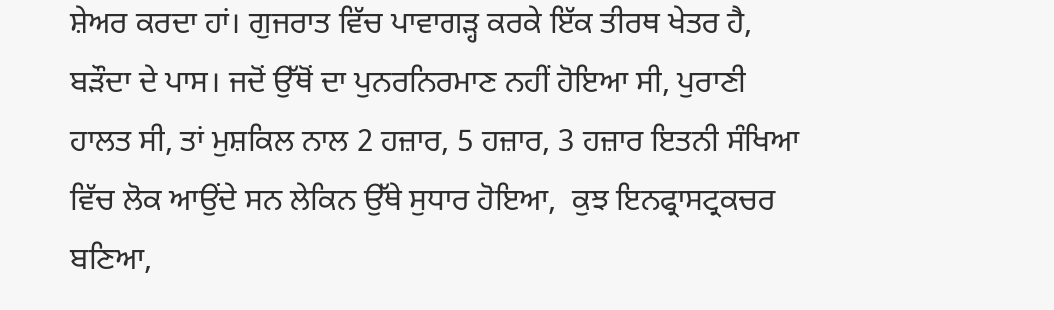ਸ਼ੇਅਰ ਕਰਦਾ ਹਾਂ। ਗੁਜਰਾਤ ਵਿੱਚ ਪਾਵਾਗੜ੍ਹ ਕਰਕੇ ਇੱਕ ਤੀਰਥ ਖੇਤਰ ਹੈ, ਬੜੌਦਾ ਦੇ ਪਾਸ। ਜਦੋਂ ਉੱਥੋਂ ਦਾ ਪੁਨਰਨਿਰਮਾਣ ਨਹੀਂ ਹੋਇਆ ਸੀ, ਪੁਰਾਣੀ ਹਾਲਤ ਸੀ, ਤਾਂ ਮੁਸ਼ਕਿਲ ਨਾਲ 2 ਹਜ਼ਾਰ, 5 ਹਜ਼ਾਰ, 3 ਹਜ਼ਾਰ ਇਤਨੀ ਸੰਖਿਆ ਵਿੱਚ ਲੋਕ ਆਉਂਦੇ ਸਨ ਲੇਕਿਨ ਉੱਥੇ ਸੁਧਾਰ ਹੋਇਆ,  ਕੁਝ ਇਨਫ੍ਰਾਸਟ੍ਰਕਚਰ  ਬਣਿਆ,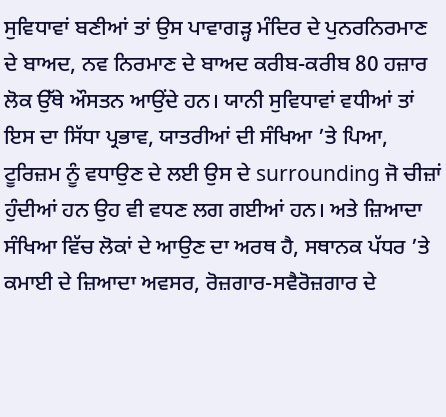ਸੁਵਿਧਾਵਾਂ ਬਣੀਆਂ ਤਾਂ ਉਸ ਪਾਵਾਗੜ੍ਹ ਮੰਦਿਰ ਦੇ ਪੁਨਰਨਿਰਮਾਣ ਦੇ ਬਾਅਦ, ਨਵ ਨਿਰਮਾਣ ਦੇ ਬਾਅਦ ਕਰੀਬ-ਕਰੀਬ 80 ਹਜ਼ਾਰ ਲੋਕ ਉੱਥੇ ਔਸਤਨ ਆਉਂਦੇ ਹਨ। ਯਾਨੀ ਸੁਵਿਧਾਵਾਂ ਵਧੀਆਂ ਤਾਂ ਇਸ ਦਾ ਸਿੱਧਾ ਪ੍ਰਭਾਵ, ਯਾਤਰੀਆਂ ਦੀ ਸੰਖਿਆ ’ਤੇ ਪਿਆ, ਟੂਰਿਜ਼ਮ ਨੂੰ ਵਧਾਉਣ ਦੇ ਲਈ ਉਸ ਦੇ surrounding ਜੋ ਚੀਜ਼ਾਂ ਹੁੰਦੀਆਂ ਹਨ ਉਹ ਵੀ ਵਧਣ ਲਗ ਗਈਆਂ ਹਨ। ਅਤੇ ਜ਼ਿਆਦਾ ਸੰਖਿਆ ਵਿੱਚ ਲੋਕਾਂ ਦੇ ਆਉਣ ਦਾ ਅਰਥ ਹੈ, ਸਥਾਨਕ ਪੱਧਰ ’ਤੇ ਕਮਾਈ ਦੇ ਜ਼ਿਆਦਾ ਅਵਸਰ, ਰੋਜ਼ਗਾਰ-ਸਵੈਰੋਜ਼ਗਾਰ ਦੇ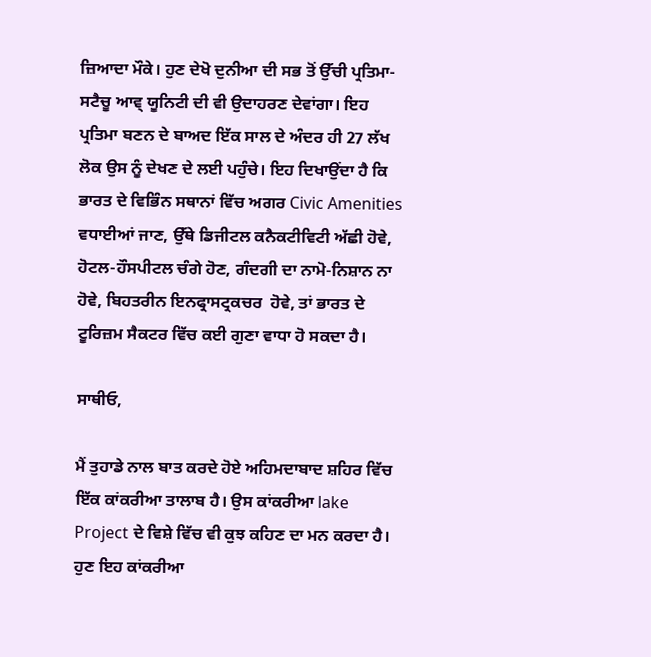ਜ਼ਿਆਦਾ ਮੌਕੇ। ਹੁਣ ਦੇਖੋ ਦੁਨੀਆ ਦੀ ਸਭ ਤੋਂ ਉੱਚੀ ਪ੍ਰਤਿਮਾ- ਸਟੈਚੂ ਆਵ੍ ਯੂਨਿਟੀ ਦੀ ਵੀ ਉਦਾਹਰਣ ਦੇਵਾਂਗਾ। ਇਹ ਪ੍ਰਤਿਮਾ ਬਣਨ ਦੇ ਬਾਅਦ ਇੱਕ ਸਾਲ ਦੇ ਅੰਦਰ ਹੀ 27 ਲੱਖ ਲੋਕ ਉਸ ਨੂੰ ਦੇਖਣ ਦੇ ਲਈ ਪਹੁੰਚੇ। ਇਹ ਦਿਖਾਉਂਦਾ ਹੈ ਕਿ ਭਾਰਤ ਦੇ ਵਿਭਿੰਨ ਸਥਾਨਾਂ ਵਿੱਚ ਅਗਰ Civic Amenities ਵਧਾਈਆਂ ਜਾਣ, ਉੱਥੇ ਡਿਜੀਟਲ ਕਨੈਕਟੀਵਿਟੀ ਅੱਛੀ ਹੋਵੇ, ਹੋਟਲ-ਹੌਸਪੀਟਲ ਚੰਗੇ ਹੋਣ, ਗੰਦਗੀ ਦਾ ਨਾਮੋ-ਨਿਸ਼ਾਨ ਨਾ ਹੋਵੇ, ਬਿਹਤਰੀਨ ਇਨਫ੍ਰਾਸਟ੍ਰਕਚਰ  ਹੋਵੇ, ਤਾਂ ਭਾਰਤ ਦੇ ਟੂਰਿਜ਼ਮ ਸੈਕਟਰ ਵਿੱਚ ਕਈ ਗੁਣਾ ਵਾਧਾ ਹੋ ਸਕਦਾ ਹੈ।

ਸਾਥੀਓ,

ਮੈਂ ਤੁਹਾਡੇ ਨਾਲ ਬਾਤ ਕਰਦੇ ਹੋਏ ਅਹਿਮਦਾਬਾਦ ਸ਼ਹਿਰ ਵਿੱਚ ਇੱਕ ਕਾਂਕਰੀਆ ਤਾਲਾਬ ਹੈ। ਉਸ ਕਾਂਕਰੀਆ lake Project ਦੇ ਵਿਸ਼ੇ ਵਿੱਚ ਵੀ ਕੁਝ ਕਹਿਣ ਦਾ ਮਨ ਕਰਦਾ ਹੈ। ਹੁਣ ਇਹ ਕਾਂਕਰੀਆ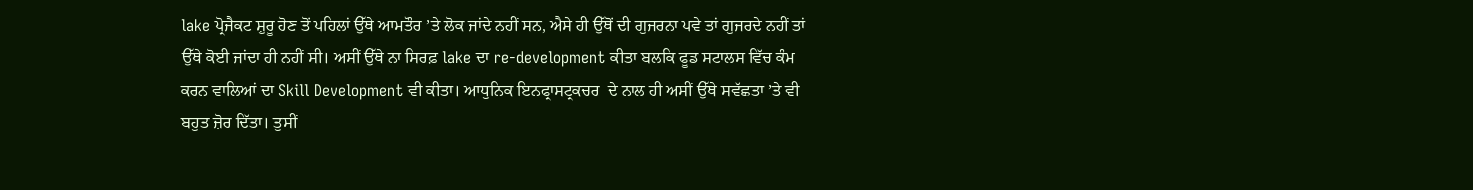lake ਪ੍ਰੋਜੈਕਟ ਸ਼ੁਰੂ ਹੋਣ ਤੋਂ ਪਹਿਲਾਂ ਉੱਥੇ ਆਮਤੌਰ ’ਤੇ ਲੋਕ ਜਾਂਦੇ ਨਹੀਂ ਸਨ, ਐਸੇ ਹੀ ਉੱਥੋਂ ਦੀ ਗੁਜਰਨਾ ਪਵੇ ਤਾਂ ਗੁਜਰਦੇ ਨਹੀਂ ਤਾਂ ਉੱਥੇ ਕੋਈ ਜਾਂਦਾ ਹੀ ਨਹੀਂ ਸੀ। ਅਸੀਂ ਉੱਥੇ ਨਾ ਸਿਰਫ਼ lake ਦਾ re-development ਕੀਤਾ ਬਲਕਿ ਫੂਡ ਸਟਾਲਸ ਵਿੱਚ ਕੰਮ ਕਰਨ ਵਾਲਿਆਂ ਦਾ Skill Development ਵੀ ਕੀਤਾ। ਆਧੁਨਿਕ ਇਨਫ੍ਰਾਸਟ੍ਰਕਚਰ  ਦੇ ਨਾਲ ਹੀ ਅਸੀਂ ਉੱਥੇ ਸਵੱਛਤਾ ’ਤੇ ਵੀ ਬਹੁਤ ਜ਼ੋਰ ਦਿੱਤਾ। ਤੁਸੀਂ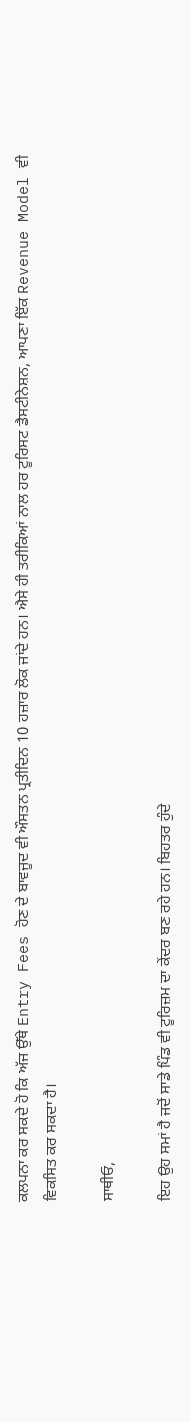ਕਲਪਨਾ ਕਰ ਸਕਦੇ ਹੋ ਕਿ ਅੱਜ ਉੱਥੇ Entry Fees ਹੋਣ ਦੇ ਬਾਵਜੂਦ ਵੀ ਔਸਤਨ ਪ੍ਰਤੀਦਿਨ 10 ਹਜ਼ਾਰ ਲੋਕ ਜਾਂਦੇ ਹਨ। ਐਸੇ ਹੀ ਤਰੀਕਿਆਂ ਨਾਲ ਹਰ ਟੂਰਿਸਟ ਡੈਸਟੀਨੇਸ਼ਨ, ਆਪਣਾ ਇੱਕ Revenue Model ਵੀ ਵਿਕਸਿਤ ਕਰ ਸਕਦਾ ਹੈ।

ਸਾਥੀਓ,

ਇਹ ਉਹ ਸਮਾਂ ਹੈ ਜਦੋਂ ਸਾਡੇ ਪਿੰਡ ਵੀ ਟੂਰਿਜ਼ਮ ਦਾ ਕੇਂਦਰ ਬਣ ਰਹੇ ਹਨ। ਬਿਹਤਰ ਹੁੰਦੇ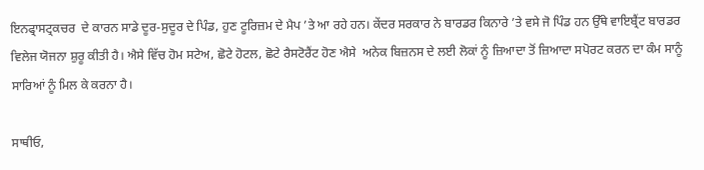ਇਨਫ੍ਰਾਸਟ੍ਰਕਚਰ  ਦੇ ਕਾਰਨ ਸਾਡੇ ਦੂਰ-ਸੁਦੂਰ ਦੇ ਪਿੰਡ, ਹੁਣ ਟੂਰਿਜ਼ਮ ਦੇ ਮੈਪ ’ਤੇ ਆ ਰਹੇ ਹਨ। ਕੇਂਦਰ ਸਰਕਾਰ ਨੇ ਬਾਰਡਰ ਕਿਨਾਰੇ ’ਤੇ ਵਸੇ ਜੋ ਪਿੰਡ ਹਨ ਉੱਥੇ ਵਾਇਬ੍ਰੈਂਟ ਬਾਰਡਰ ਵਿਲੇਜ ਯੋਜਨਾ ਸ਼ੁਰੂ ਕੀਤੀ ਹੈ। ਐਸੇ ਵਿੱਚ ਹੋਮ ਸਟੇਅ, ਛੋਟੇ ਹੋਟਲ, ਛੋਟੇ ਰੈਸਟੋਰੈਂਟ ਹੋਣ ਐਸੇ  ਅਨੇਕ ਬਿਜ਼ਨਸ ਦੇ ਲਈ ਲੋਕਾਂ ਨੂੰ ਜ਼ਿਆਦਾ ਤੋਂ ਜ਼ਿਆਦਾ ਸਪੋਰਟ ਕਰਨ ਦਾ ਕੰਮ ਸਾਨੂੰ ਸਾਰਿਆਂ ਨੂੰ ਮਿਲ ਕੇ ਕਰਨਾ ਹੈ।

ਸਾਥੀਓ,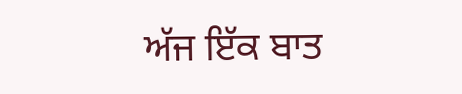ਅੱਜ ਇੱਕ ਬਾਤ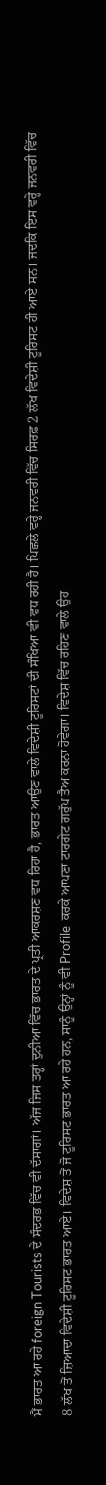ਮੈਂ ਭਾਰਤ ਆ ਰਹੇ foreign Tourists ਦੇ ਸੰਦਰਭ ਵਿੱਚ ਵੀ ਦੱਸਾਗਾਂ। ਅੱਜ ਜਿਸ ਤਰ੍ਹਾਂ ਦੁਨੀਆ ਵਿੱਚ ਭਾਰਤ ਦੇ ਪ੍ਰਤੀ ਆਕਰਸ਼ਣ ਵਧ ਰਿਹਾ ਹੈ, ਭਾਰਤ ਆਉਣ ਵਾਲੇ ਵਿਦੇਸ਼ੀ ਟੂਰਿਸਟਾਂ ਦੀ ਸੰਖਿਆ ਵੀ ਵਧ ਰਹੀ ਹੈ। ਪਿਛਲੇ ਵਰ੍ਹੇ ਜਨਵਰੀ ਵਿੱਚ ਸਿਰਫ਼ 2 ਲੱਖ ਵਿਦੇਸ਼ੀ ਟੂਰਿਸਟ ਹੀ ਆਏ ਸਨ। ਜਦਕਿ ਇਸ ਵਰ੍ਹੇ ਜਨਵਰੀ ਵਿੱਚ 8 ਲੱਖ ਤੋਂ ਜ਼ਿਆਦਾ ਵਿਦੇਸ਼ੀ ਟੂਰਿਸਟ ਭਾਰਤ ਆਏ। ਵਿਦੇਸ਼ ਤੋਂ ਜੋ ਟੂਰਿਸਟ ਭਾਰਤ ਆ ਰਹੇ ਹਨ, ਸਾਨੂੰ ਉਨ੍ਹਾਂ ਨੂੰ ਵੀ Profile  ਕਰਕੇ ਆਪਣਾ ਟਾਰਗੇਟ ਗਰੁੱਪ ਤੈਅ ਕਰਨਾ ਹੋਵੇਗਾ। ਵਿਦੇਸ਼ ਵਿੱਚ ਰਹਿਣ ਵਾਲੇ ਉਹ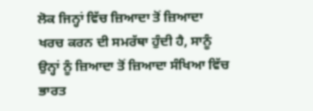ਲੋਕ ਜਿਨ੍ਹਾਂ ਵਿੱਚ ਜ਼ਿਆਦਾ ਤੋਂ ਜ਼ਿਆਦਾ ਖਰਚ ਕਰਨ ਦੀ ਸਮਰੱਥਾ ਹੁੰਦੀ ਹੈ, ਸਾਨੂੰ ਉਨ੍ਹਾਂ ਨੂੰ ਜ਼ਿਆਦਾ ਤੋਂ ਜ਼ਿਆਦਾ ਸੰਖਿਆ ਵਿੱਚ ਭਾਰਤ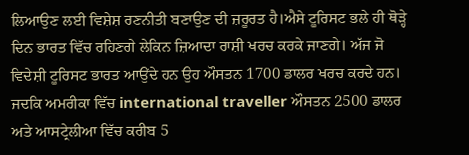ਲਿਆਉਣ ਲਈ ਵਿਸ਼ੇਸ਼ ਰਣਨੀਤੀ ਬਣਾਉਣ ਦੀ ਜ਼ਰੂਰਤ ਹੈ।ਐਸੇ ਟੂਰਿਸਟ ਭਲੇ ਹੀ ਥੋੜ੍ਹੇ ਦਿਨ ਭਾਰਤ ਵਿੱਚ ਰਹਿਣਗੇ ਲੇਕਿਨ ਜ਼ਿਆਦਾ ਰਾਸ਼ੀ ਖਰਚ ਕਰਕੇ ਜਾਣਗੇ। ਅੱਜ ਜੋ ਵਿਦੇਸ਼ੀ ਟੂਰਿਸਟ ਭਾਰਤ ਆਉਂਦੇ ਹਨ ਉਹ ਔਸਤਨ 1700 ਡਾਲਰ ਖਰਚ ਕਰਦੇ ਹਨ। ਜਦਕਿ ਅਮਰੀਕਾ ਵਿੱਚ international traveller ਔਸਤਨ 2500 ਡਾਲਰ ਅਤੇ ਆਸਟ੍ਰੇਲੀਆ ਵਿੱਚ ਕਰੀਬ 5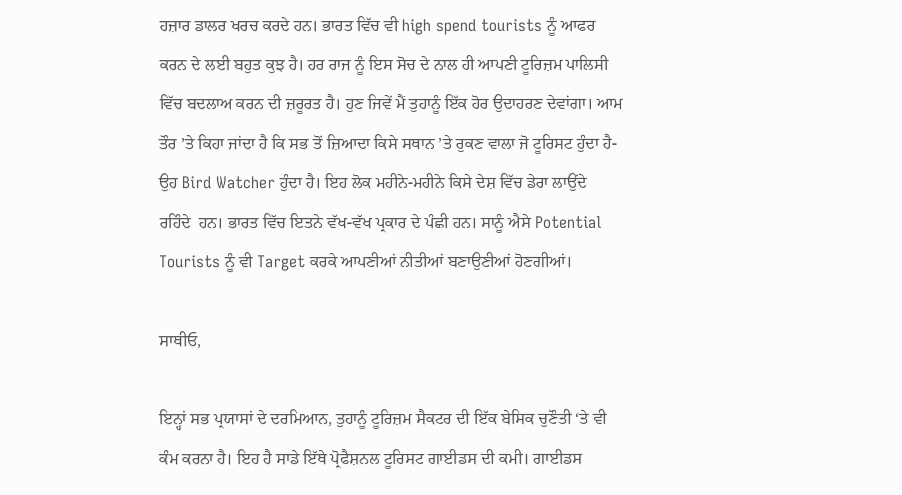ਹਜ਼ਾਰ ਡਾਲਰ ਖਰਚ ਕਰਦੇ ਹਨ। ਭਾਰਤ ਵਿੱਚ ਵੀ high spend tourists ਨੂੰ ਆਫਰ ਕਰਨ ਦੇ ਲਈ ਬਹੁਤ ਕੁਝ ਹੈ। ਹਰ ਰਾਜ ਨੂੰ ਇਸ ਸੋਚ ਦੇ ਨਾਲ ਹੀ ਆਪਣੀ ਟੂਰਿਜ਼ਮ ਪਾਲਿਸੀ ਵਿੱਚ ਬਦਲਾਅ ਕਰਨ ਦੀ ਜ਼ਰੂਰਤ ਹੈ। ਹੁਣ ਜਿਵੇਂ ਮੈਂ ਤੁਹਾਨੂੰ ਇੱਕ ਹੋਰ ਉਦਾਹਰਣ ਦੇਵਾਂਗਾ। ਆਮ ਤੌਰ ’ਤੇ ਕਿਹਾ ਜਾਂਦਾ ਹੈ ਕਿ ਸਭ ਤੋਂ ਜ਼ਿਆਦਾ ਕਿਸੇ ਸਥਾਨ ’ਤੇ ਰੁਕਣ ਵਾਲਾ ਜੋ ਟੂਰਿਸਟ ਹੁੰਦਾ ਹੈ-ਉਹ Bird Watcher ਹੁੰਦਾ ਹੈ। ਇਹ ਲੋਕ ਮਹੀਨੇ-ਮਹੀਨੇ ਕਿਸੇ ਦੇਸ਼ ਵਿੱਚ ਡੇਰਾ ਲਾਉਂਦੇ  ਰਹਿੰਦੇ  ਹਨ। ਭਾਰਤ ਵਿੱਚ ਇਤਨੇ ਵੱਖ-ਵੱਖ ਪ੍ਰਕਾਰ ਦੇ ਪੰਛੀ ਹਨ। ਸਾਨੂੰ ਐਸੇ Potential Tourists ਨੂੰ ਵੀ Target ਕਰਕੇ ਆਪਣੀਆਂ ਨੀਤੀਆਂ ਬਣਾਉਣੀਆਂ ਹੋਣਗੀਆਂ।

ਸਾਥੀਓ,

ਇਨ੍ਹਾਂ ਸਭ ਪ੍ਰਯਾਸਾਂ ਦੇ ਦਰਮਿਆਨ, ਤੁਹਾਨੂੰ ਟੂਰਿਜ਼ਮ ਸੈਕਟਰ ਦੀ ਇੱਕ ਬੇਸਿਕ ਚੁਣੌਤੀ ‘ਤੇ ਵੀ ਕੰਮ ਕਰਨਾ ਹੈ। ਇਹ ਹੈ ਸਾਡੇ ਇੱਥੇ ਪ੍ਰੋਫੈਸ਼ਨਲ ਟੂਰਿਸਟ ਗਾਈਡਸ ਦੀ ਕਮੀ। ਗਾਈਡਸ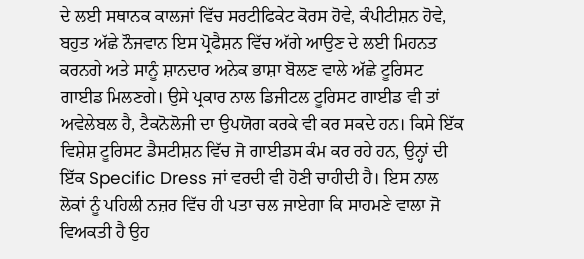ਦੇ ਲਈ ਸਥਾਨਕ ਕਾਲਜਾਂ ਵਿੱਚ ਸਰਟੀਫਿਕੇਟ ਕੋਰਸ ਹੋਵੇ, ਕੰਪੀਟੀਸ਼ਨ ਹੋਵੇ, ਬਹੁਤ ਅੱਛੇ ਨੌਜਵਾਨ ਇਸ ਪ੍ਰੋਫੈਸ਼ਨ ਵਿੱਚ ਅੱਗੇ ਆਉਣ ਦੇ ਲਈ ਮਿਹਨਤ ਕਰਨਗੇ ਅਤੇ ਸਾਨੂੰ ਸ਼ਾਨਦਾਰ ਅਨੇਕ ਭਾਸ਼ਾ ਬੋਲਣ ਵਾਲੇ ਅੱਛੇ ਟੂਰਿਸਟ ਗਾਈਡ ਮਿਲਣਗੇ। ਉਸੇ ਪ੍ਰਕਾਰ ਨਾਲ ਡਿਜੀਟਲ ਟੂਰਿਸਟ ਗਾਈਡ ਵੀ ਤਾਂ ਅਵੇਲੇਬਲ ਹੈ, ਟੈਕਨੋਲੋਜੀ ਦਾ ਉਪਯੋਗ ਕਰਕੇ ਵੀ ਕਰ ਸਕਦੇ ਹਨ। ਕਿਸੇ ਇੱਕ ਵਿਸ਼ੇਸ਼ ਟੂਰਿਸਟ ਡੈਸਟੀਸ਼ਨ ਵਿੱਚ ਜੋ ਗਾਈਡਸ ਕੰਮ ਕਰ ਰਹੇ ਹਨ, ਉਨ੍ਹਾਂ ਦੀ ਇੱਕ Specific Dress ਜਾਂ ਵਰਦੀ ਵੀ ਹੋਣੀ ਚਾਹੀਦੀ ਹੈ। ਇਸ ਨਾਲ ਲੋਕਾਂ ਨੂੰ ਪਹਿਲੀ ਨਜ਼ਰ ਵਿੱਚ ਹੀ ਪਤਾ ਚਲ ਜਾਏਗਾ ਕਿ ਸਾਹਮਣੇ ਵਾਲਾ ਜੋ ਵਿਅਕਤੀ ਹੈ ਉਹ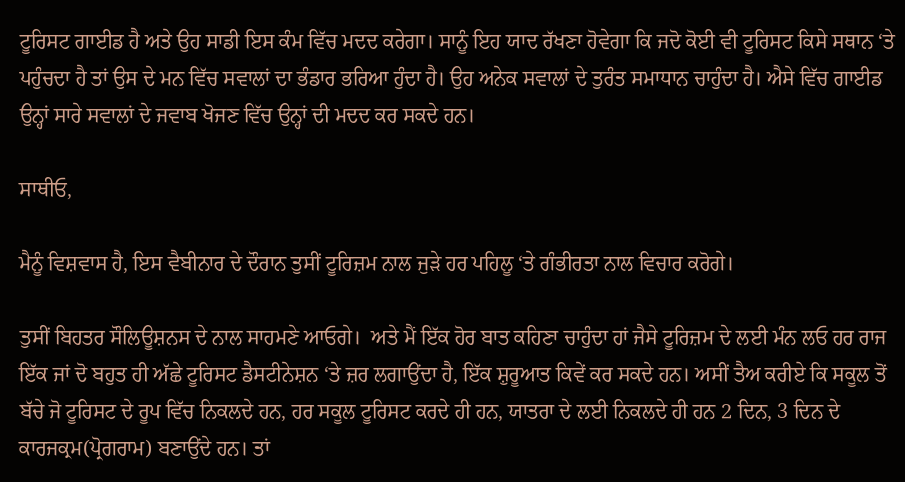ਟੂਰਿਸਟ ਗਾਈਡ ਹੈ ਅਤੇ ਉਹ ਸਾਡੀ ਇਸ ਕੰਮ ਵਿੱਚ ਮਦਦ ਕਰੇਗਾ। ਸਾਨੂੰ ਇਹ ਯਾਦ ਰੱਖਣਾ ਹੋਵੇਗਾ ਕਿ ਜਦੋ ਕੋਈ ਵੀ ਟੂਰਿਸਟ ਕਿਸੇ ਸਥਾਨ ‘ਤੇ ਪਹੁੰਚਦਾ ਹੈ ਤਾਂ ਉਸ ਦੇ ਮਨ ਵਿੱਚ ਸਵਾਲਾਂ ਦਾ ਭੰਡਾਰ ਭਰਿਆ ਹੁੰਦਾ ਹੈ। ਉਹ ਅਨੇਕ ਸਵਾਲਾਂ ਦੇ ਤੁਰੰਤ ਸਮਾਧਾਨ ਚਾਹੁੰਦਾ ਹੈ। ਐਸੇ ਵਿੱਚ ਗਾਈਡ ਉਨ੍ਹਾਂ ਸਾਰੇ ਸਵਾਲਾਂ ਦੇ ਜਵਾਬ ਖੋਜਣ ਵਿੱਚ ਉਨ੍ਹਾਂ ਦੀ ਮਦਦ ਕਰ ਸਕਦੇ ਹਨ।

ਸਾਥੀਓ,

ਮੈਨੂੰ ਵਿਸ਼ਵਾਸ ਹੈ, ਇਸ ਵੈਬੀਨਾਰ ਦੇ ਦੌਰਾਨ ਤੁਸੀਂ ਟੂਰਿਜ਼ਮ ਨਾਲ ਜੁੜੇ ਹਰ ਪਹਿਲੂ ‘ਤੇ ਗੰਭੀਰਤਾ ਨਾਲ ਵਿਚਾਰ ਕਰੋਗੇ।

ਤੁਸੀਂ ਬਿਹਤਰ ਸੌਲਿਊਸ਼ਨਸ ਦੇ ਨਾਲ ਸਾਹਮਣੇ ਆਓਗੇ।  ਅਤੇ ਮੈਂ ਇੱਕ ਹੋਰ ਬਾਤ ਕਹਿਣਾ ਚਾਹੁੰਦਾ ਹਾਂ ਜੈਸੇ ਟੂਰਿਜ਼ਮ ਦੇ ਲਈ ਮੰਨ ਲਓ ਹਰ ਰਾਜ ਇੱਕ ਜਾਂ ਦੋ ਬਹੁਤ ਹੀ ਅੱਛੇ ਟੂਰਿਸਟ ਡੈਸਟੀਨੇਸ਼ਨ ‘ਤੇ ਜ਼ਰ ਲਗਾਉਂਦਾ ਹੈ, ਇੱਕ ਸ਼ੁਰੂਆਤ ਕਿਵੇਂ ਕਰ ਸਕਦੇ ਹਨ। ਅਸੀਂ ਤੈਅ ਕਰੀਏ ਕਿ ਸਕੂਲ ਤੋਂ ਬੱਚੇ ਜੋ ਟੂਰਿਸਟ ਦੇ ਰੂਪ ਵਿੱਚ ਨਿਕਲਦੇ ਹਨ, ਹਰ ਸਕੂਲ ਟੂਰਿਸਟ ਕਰਦੇ ਹੀ ਹਨ, ਯਾਤਰਾ ਦੇ ਲਈ ਨਿਕਲਦੇ ਹੀ ਹਨ 2 ਦਿਨ, 3 ਦਿਨ ਦੇ ਕਾਰਜਕ੍ਰਮ(ਪ੍ਰੋਗਰਾਮ) ਬਣਾਉਂਦੇ ਹਨ। ਤਾਂ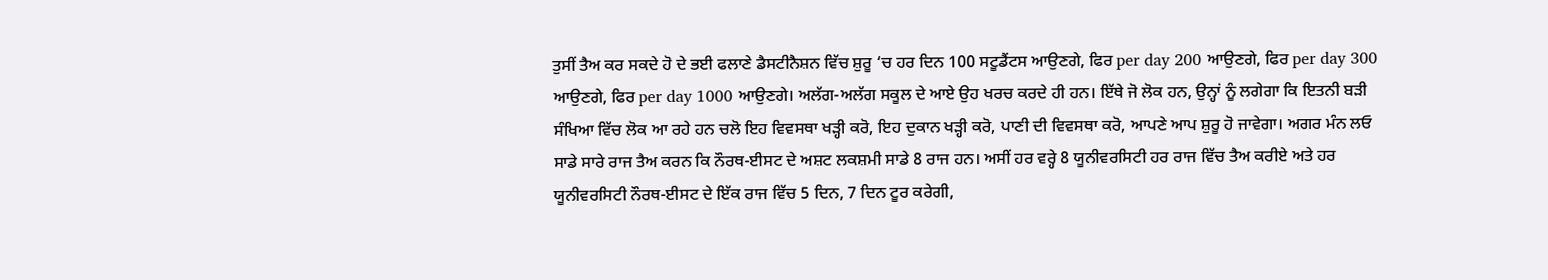ਤੁਸੀਂ ਤੈਅ ਕਰ ਸਕਦੇ ਹੋ ਦੇ ਭਈ ਫਲਾਣੇ ਡੈਸਟੀਨੈਸ਼ਨ ਵਿੱਚ ਸ਼ੁਰੂ ‘ਚ ਹਰ ਦਿਨ 100 ਸਟੂਡੈਂਟਸ ਆਉਣਗੇ, ਫਿਰ per day 200 ਆਉਣਗੇ, ਫਿਰ per day 300 ਆਉਣਗੇ, ਫਿਰ per day 1000 ਆਉਣਗੇ। ਅਲੱਗ-ਅਲੱਗ ਸਕੂਲ ਦੇ ਆਏ ਉਹ ਖਰਚ ਕਰਦੇ ਹੀ ਹਨ। ਇੱਥੇ ਜੋ ਲੋਕ ਹਨ, ਉਨ੍ਹਾਂ ਨੂੰ ਲਗੇਗਾ ਕਿ ਇਤਨੀ ਬੜੀ ਸੰਖਿਆ ਵਿੱਚ ਲੋਕ ਆ ਰਹੇ ਹਨ ਚਲੋ ਇਹ ਵਿਵਸਥਾ ਖੜ੍ਹੀ ਕਰੋ, ਇਹ ਦੁਕਾਨ ਖੜ੍ਹੀ ਕਰੋ, ਪਾਣੀ ਦੀ ਵਿਵਸਥਾ ਕਰੋ, ਆਪਣੇ ਆਪ ਸ਼ੁਰੂ ਹੋ ਜਾਵੇਗਾ। ਅਗਰ ਮੰਨ ਲਓ ਸਾਡੇ ਸਾਰੇ ਰਾਜ ਤੈਅ ਕਰਨ ਕਿ ਨੌਰਥ-ਈਸਟ ਦੇ ਅਸ਼ਟ ਲਕਸ਼ਮੀ ਸਾਡੇ 8 ਰਾਜ ਹਨ। ਅਸੀਂ ਹਰ ਵਰ੍ਹੇ 8 ਯੂਨੀਵਰਸਿਟੀ ਹਰ ਰਾਜ ਵਿੱਚ ਤੈਅ ਕਰੀਏ ਅਤੇ ਹਰ ਯੂਨੀਵਰਸਿਟੀ ਨੌਰਥ-ਈਸਟ ਦੇ ਇੱਕ ਰਾਜ ਵਿੱਚ 5 ਦਿਨ, 7 ਦਿਨ ਟੂਰ ਕਰੇਗੀ,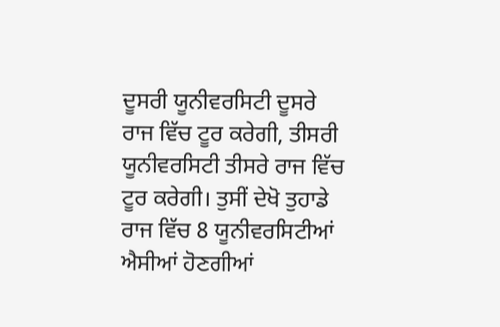ਦੂਸਰੀ ਯੂਨੀਵਰਸਿਟੀ ਦੂਸਰੇ ਰਾਜ ਵਿੱਚ ਟੂਰ ਕਰੇਗੀ, ਤੀਸਰੀ ਯੂਨੀਵਰਸਿਟੀ ਤੀਸਰੇ ਰਾਜ ਵਿੱਚ ਟੂਰ ਕਰੇਗੀ। ਤੁਸੀਂ ਦੇਖੋ ਤੁਹਾਡੇ ਰਾਜ ਵਿੱਚ 8 ਯੂਨੀਵਰਸਿਟੀਆਂ ਐਸੀਆਂ ਹੋਣਗੀਆਂ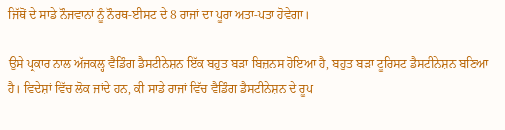ਜਿੱਥੋਂ ਦੇ ਸਾਡੇ ਨੌਜਵਾਨਾਂ ਨੂੰ ਨੌਰਥ-ਈਸਟ ਦੇ 8 ਰਾਜਾਂ ਦਾ ਪੂਰਾ ਅਤਾ-ਪਤਾ ਹੋਵੇਗਾ।

ਉਸੇ ਪ੍ਰਕਾਰ ਨਾਲ ਅੱਜਕਲ੍ਹ ਵੈਡਿੰਗ ਡੈਸਟੀਨੇਸ਼ਨ ਇੱਕ ਬਹੁਤ ਬੜਾ ਬਿਜ਼ਨਸ ਹੋਇਆ ਹੈ, ਬਹੁਤ ਬੜਾ ਟੂਰਿਸਟ ਡੈਸਟੀਨੇਸ਼ਨ ਬਣਿਆ ਹੈ। ਵਿਦੇਸ਼ਾਂ ਵਿੱਚ ਲੋਕ ਜਾਂਦੇ ਹਨ, ਕੀ ਸਾਡੇ ਰਾਜਾਂ ਵਿੱਚ ਵੈਡਿੰਗ ਡੈਸਟੀਨੇਸ਼ਨ ਦੇ ਰੂਪ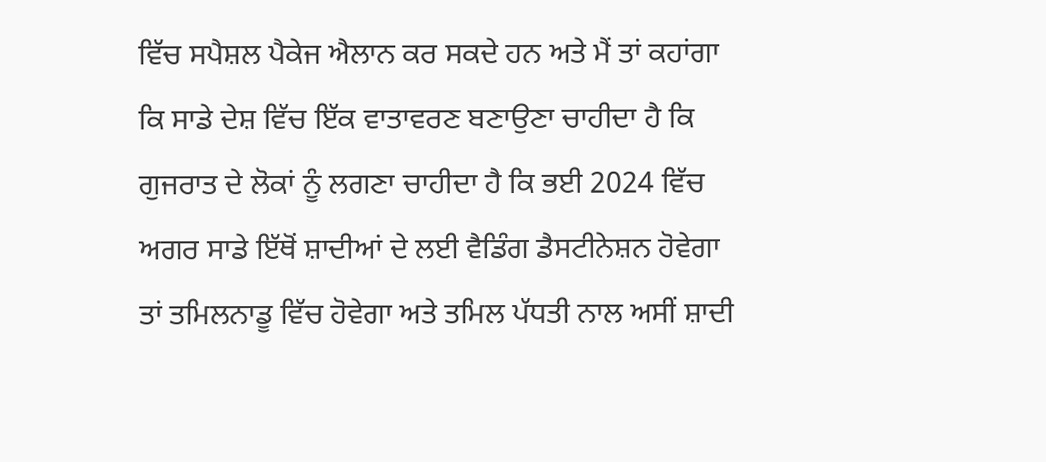ਵਿੱਚ ਸਪੈਸ਼ਲ ਪੈਕੇਜ ਐਲਾਨ ਕਰ ਸਕਦੇ ਹਨ ਅਤੇ ਮੈਂ ਤਾਂ ਕਹਾਂਗਾ ਕਿ ਸਾਡੇ ਦੇਸ਼ ਵਿੱਚ ਇੱਕ ਵਾਤਾਵਰਣ ਬਣਾਉਣਾ ਚਾਹੀਦਾ ਹੈ ਕਿ ਗੁਜਰਾਤ ਦੇ ਲੋਕਾਂ ਨੂੰ ਲਗਣਾ ਚਾਹੀਦਾ ਹੈ ਕਿ ਭਈ 2024 ਵਿੱਚ ਅਗਰ ਸਾਡੇ ਇੱਥੋਂ ਸ਼ਾਦੀਆਂ ਦੇ ਲਈ ਵੈਡਿੰਗ ਡੈਸਟੀਨੇਸ਼ਨ ਹੋਵੇਗਾ ਤਾਂ ਤਮਿਲਨਾਡੂ ਵਿੱਚ ਹੋਵੇਗਾ ਅਤੇ ਤਮਿਲ ਪੱਧਤੀ ਨਾਲ ਅਸੀਂ ਸ਼ਾਦੀ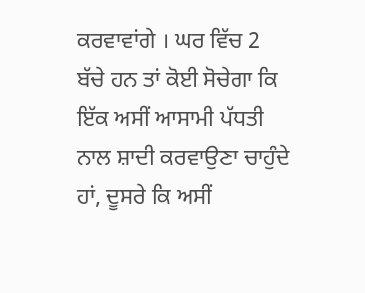ਕਰਵਾਵਾਂਗੇ । ਘਰ ਵਿੱਚ 2 ਬੱਚੇ ਹਨ ਤਾਂ ਕੋਈ ਸੋਚੇਗਾ ਕਿ ਇੱਕ ਅਸੀਂ ਆਸਾਮੀ ਪੱਧਤੀ ਨਾਲ ਸ਼ਾਦੀ ਕਰਵਾਉਣਾ ਚਾਹੁੰਦੇ ਹਾਂ, ਦੂਸਰੇ ਕਿ ਅਸੀਂ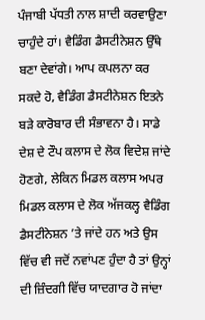ਪੰਜਾਬੀ ਪੱਧਤੀ ਨਾਲ ਸ਼ਾਦੀ ਕਰਵਾਉਣਾ ਚਾਹੁੰਦੇ ਹਾਂ। ਵੈਡਿੰਗ ਡੈਸਟੀਨੇਸ਼ਨ ਉੱਥੇ ਬਣਾ ਦੇਵਾਂਗੇ। ਆਪ ਕਪਲਨਾ ਕਰ ਸਕਦੇ ਹੋ, ਵੈਡਿੰਗ ਡੈਸਟੀਨੇਸ਼ਨ ਇਤਨੇ ਬੜੇ ਕਾਰੋਬਾਰ ਦੀ ਸੰਭਾਵਨਾ ਹੈ। ਸਾਡੇ ਦੇਸ਼ ਦੇ ਟੌਪ ਕਲਾਸ ਦੇ ਲੋਕ ਵਿਦੇਸ਼ ਜਾਂਦੇ ਹੋਣਗੇ, ਲੇਕਿਨ ਮਿਡਲ ਕਲਾਸ ਅਪਰ ਮਿਡਲ ਕਲਾਸ ਦੇ ਲੋਕ ਅੱਜਕਲ੍ਹ ਵੈਡਿੰਗ ਡੈਸਟੀਨੇਸ਼ਨ ’ਤੇ ਜਾਂਦੇ ਹਨ ਅਤੇ ਉਸ ਵਿੱਚ ਵੀ ਜਦੋਂ ਨਵਾਂਪਣ ਹੁੰਦਾ ਹੈ ਤਾਂ ਉਨ੍ਹਾਂ ਦੀ ਜ਼ਿੰਦਗੀ ਵਿੱਚ ਯਾਦਗਾਰ ਹੋ ਜਾਂਦਾ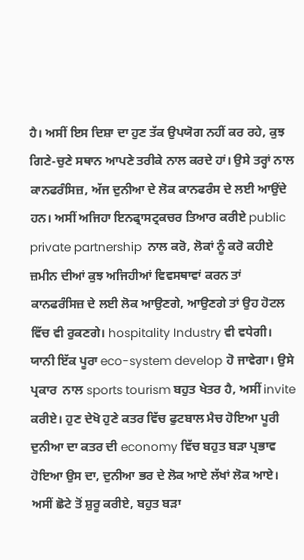ਹੈ। ਅਸੀਂ ਇਸ ਦਿਸ਼ਾ ਦਾ ਹੁਣ ਤੱਕ ਉਪਯੋਗ ਨਹੀਂ ਕਰ ਰਹੇ, ਕੁਝ ਗਿਣੇ-ਚੁਣੇ ਸਥਾਨ ਆਪਣੇ ਤਰੀਕੇ ਨਾਲ ਕਰਦੇ ਹਾਂ। ਉਸੇ ਤਰ੍ਹਾਂ ਨਾਲ ਕਾਨਫਰੰਸਿਜ਼, ਅੱਜ ਦੁਨੀਆ ਦੇ ਲੋਕ ਕਾਨਫਰੰਸ ਦੇ ਲਈ ਆਉਂਦੇ ਹਨ। ਅਸੀਂ ਅਜਿਹਾ ਇਨਫ੍ਰਾਸਟ੍ਰਕਚਰ ਤਿਆਰ ਕਰੀਏ public private partnership  ਨਾਲ ਕਰੋ, ਲੋਕਾਂ ਨੂੰ ਕਰੋ ਕਹੀਏ ਜ਼ਮੀਨ ਦੀਆਂ ਕੁਝ ਅਜਿਹੀਆਂ ਵਿਵਸਥਾਵਾਂ ਕਰਨ ਤਾਂ ਕਾਨਫਰੰਸਿਜ਼ ਦੇ ਲਈ ਲੋਕ ਆਉਣਗੇ, ਆਉਣਗੇ ਤਾਂ ਉਹ ਹੋਟਲ ਵਿੱਚ ਵੀ ਰੁਕਣਗੇ। hospitality Industry ਵੀ ਵਧੇਗੀ। ਯਾਨੀ ਇੱਕ ਪੂਰਾ eco-system develop ਹੋ ਜਾਵੇਗਾ। ਉਸੇ ਪ੍ਰਕਾਰ  ਨਾਲ sports tourism ਬਹੁਤ ਖੇਤਰ ਹੈ, ਅਸੀਂ invite ਕਰੀਏ। ਹੁਣ ਦੇਖੋ ਹੁਣੇ ਕਤਰ ਵਿੱਚ ਫੁਟਬਾਲ ਮੈਚ ਹੋਇਆ ਪੂਰੀ ਦੁਨੀਆ ਦਾ ਕਤਰ ਦੀ economy ਵਿੱਚ ਬਹੁਤ ਬੜਾ ਪ੍ਰਭਾਵ ਹੋਇਆ ਉਸ ਦਾ, ਦੁਨੀਆ ਭਰ ਦੇ ਲੋਕ ਆਏ ਲੱਖਾਂ ਲੋਕ ਆਏ। ਅਸੀਂ ਛੋਟੇ ਤੋਂ ਸ਼ੁਰੂ ਕਰੀਏ, ਬਹੁਤ ਬੜਾ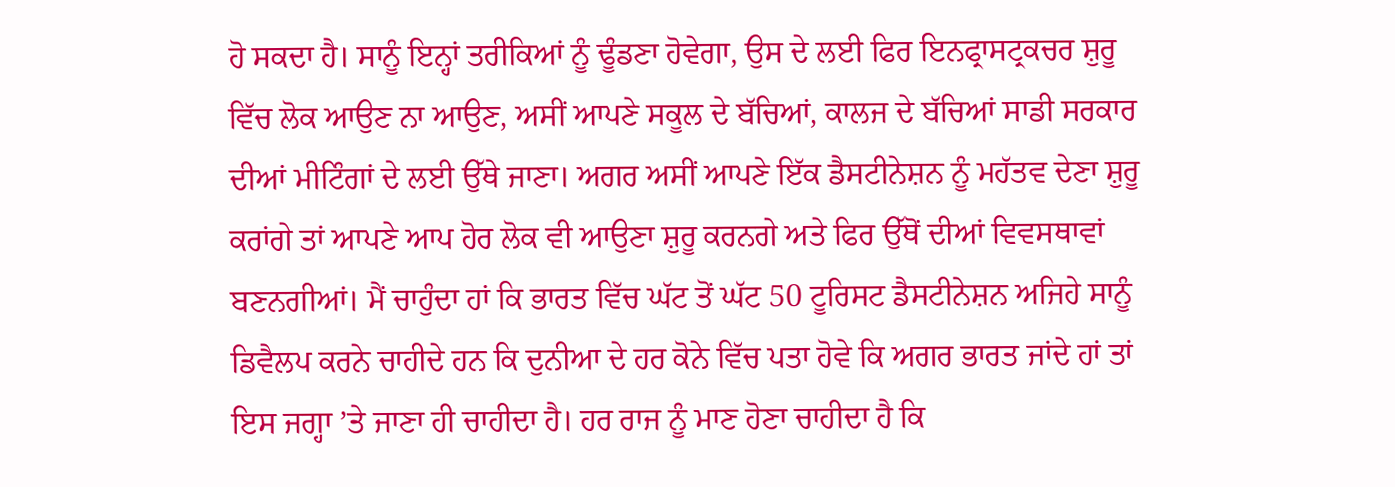ਹੋ ਸਕਦਾ ਹੈ। ਸਾਨੂੰ ਇਨ੍ਹਾਂ ਤਰੀਕਿਆਂ ਨੂੰ ਢੂੰਡਣਾ ਹੋਵੇਗਾ, ਉਸ ਦੇ ਲਈ ਫਿਰ ਇਨਫ੍ਰਾਸਟ੍ਰਕਚਰ ਸ਼ੁਰੂ ਵਿੱਚ ਲੋਕ ਆਉਣ ਨਾ ਆਉਣ, ਅਸੀਂ ਆਪਣੇ ਸਕੂਲ ਦੇ ਬੱਚਿਆਂ, ਕਾਲਜ ਦੇ ਬੱਚਿਆਂ ਸਾਡੀ ਸਰਕਾਰ ਦੀਆਂ ਮੀਟਿੰਗਾਂ ਦੇ ਲਈ ਉੱਥੇ ਜਾਣਾ। ਅਗਰ ਅਸੀਂ ਆਪਣੇ ਇੱਕ ਡੈਸਟੀਨੇਸ਼ਨ ਨੂੰ ਮਹੱਤਵ ਦੇਣਾ ਸ਼ੁਰੂ ਕਰਾਂਗੇ ਤਾਂ ਆਪਣੇ ਆਪ ਹੋਰ ਲੋਕ ਵੀ ਆਉਣਾ ਸ਼ੁਰੂ ਕਰਨਗੇ ਅਤੇ ਫਿਰ ਉੱਥੋਂ ਦੀਆਂ ਵਿਵਸਥਾਵਾਂ ਬਣਨਗੀਆਂ। ਮੈਂ ਚਾਹੁੰਦਾ ਹਾਂ ਕਿ ਭਾਰਤ ਵਿੱਚ ਘੱਟ ਤੋਂ ਘੱਟ 50 ਟੂਰਿਸਟ ਡੈਸਟੀਨੇਸ਼ਨ ਅਜਿਹੇ ਸਾਨੂੰ ਡਿਵੈਲਪ ਕਰਨੇ ਚਾਹੀਦੇ ਹਨ ਕਿ ਦੁਨੀਆ ਦੇ ਹਰ ਕੋਨੇ ਵਿੱਚ ਪਤਾ ਹੋਵੇ ਕਿ ਅਗਰ ਭਾਰਤ ਜਾਂਦੇ ਹਾਂ ਤਾਂ ਇਸ ਜਗ੍ਹਾ ’ਤੇ ਜਾਣਾ ਹੀ ਚਾਹੀਦਾ ਹੈ। ਹਰ ਰਾਜ ਨੂੰ ਮਾਣ ਹੋਣਾ ਚਾਹੀਦਾ ਹੈ ਕਿ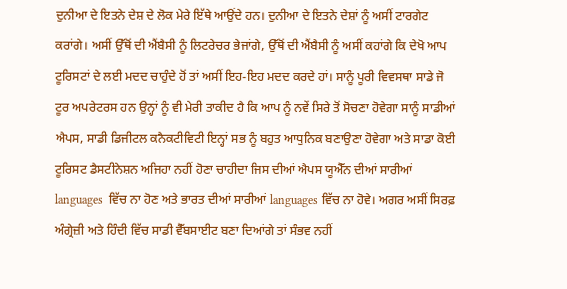ਦੁਨੀਆ ਦੇ ਇਤਨੇ ਦੇਸ਼ ਦੇ ਲੋਕ ਮੇਰੇ ਇੱਥੇ ਆਉਂਦੇ ਹਨ। ਦੁਨੀਆ ਦੇ ਇਤਨੇ ਦੇਸ਼ਾਂ ਨੂੰ ਅਸੀਂ ਟਾਰਗੇਟ ਕਰਾਂਗੇ। ਅਸੀਂ ਉੱਥੋਂ ਦੀ ਐਂਬੈਸੀ ਨੂੰ ਲਿਟਰੇਚਰ ਭੇਜਾਂਗੇ, ਉੱਥੋਂ ਦੀ ਐਂਬੈਸੀ ਨੂੰ ਅਸੀਂ ਕਹਾਂਗੇ ਕਿ ਦੇਖੋ ਆਪ ਟੂਰਿਸਟਾਂ ਦੇ ਲਈ ਮਦਦ ਚਾਹੁੰਦੇ ਹੋਂ ਤਾਂ ਅਸੀਂ ਇਹ-ਇਹ ਮਦਦ ਕਰਦੇ ਹਾਂ। ਸਾਨੂੰ ਪੂਰੀ ਵਿਵਸਥਾ ਸਾਡੇ ਜੋ ਟੂਰ ਅਪਰੇਟਰਸ ਹਨ ਉਨ੍ਹਾਂ ਨੂੰ ਵੀ ਮੇਰੀ ਤਾਕੀਦ ਹੈ ਕਿ ਆਪ ਨੂੰ ਨਵੇਂ ਸਿਰੇ ਤੋਂ ਸੋਚਣਾ ਹੋਵੇਗਾ ਸਾਨੂੰ ਸਾਡੀਆਂ ਐਪਸ, ਸਾਡੀ ਡਿਜੀਟਲ ਕਨੈਕਟੀਵਿਟੀ ਇਨ੍ਹਾਂ ਸਭ ਨੂੰ ਬਹੁਤ ਆਧੁਨਿਕ ਬਣਾਉਣਾ ਹੋਵੇਗਾ ਅਤੇ ਸਾਡਾ ਕੋਈ ਟੂਰਿਸਟ ਡੈਸਟੀਨੇਸ਼ਨ ਅਜਿਹਾ ਨਹੀਂ ਹੋਣਾ ਚਾਹੀਦਾ ਜਿਸ ਦੀਆਂ ਐਪਸ ਯੂਐੱਨ ਦੀਆਂ ਸਾਰੀਆਂ languages  ਵਿੱਚ ਨਾ ਹੋਣ ਅਤੇ ਭਾਰਤ ਦੀਆਂ ਸਾਰੀਆਂ languages ਵਿੱਚ ਨਾ ਹੋਵੇ। ਅਗਰ ਅਸੀਂ ਸਿਰਫ਼ ਅੰਗ੍ਰੇਜ਼ੀ ਅਤੇ ਹਿੰਦੀ ਵਿੱਚ ਸਾਡੀ ਵੈੱਬਸਾਈਟ ਬਣਾ ਦਿਆਂਗੇ ਤਾਂ ਸੰਭਵ ਨਹੀਂ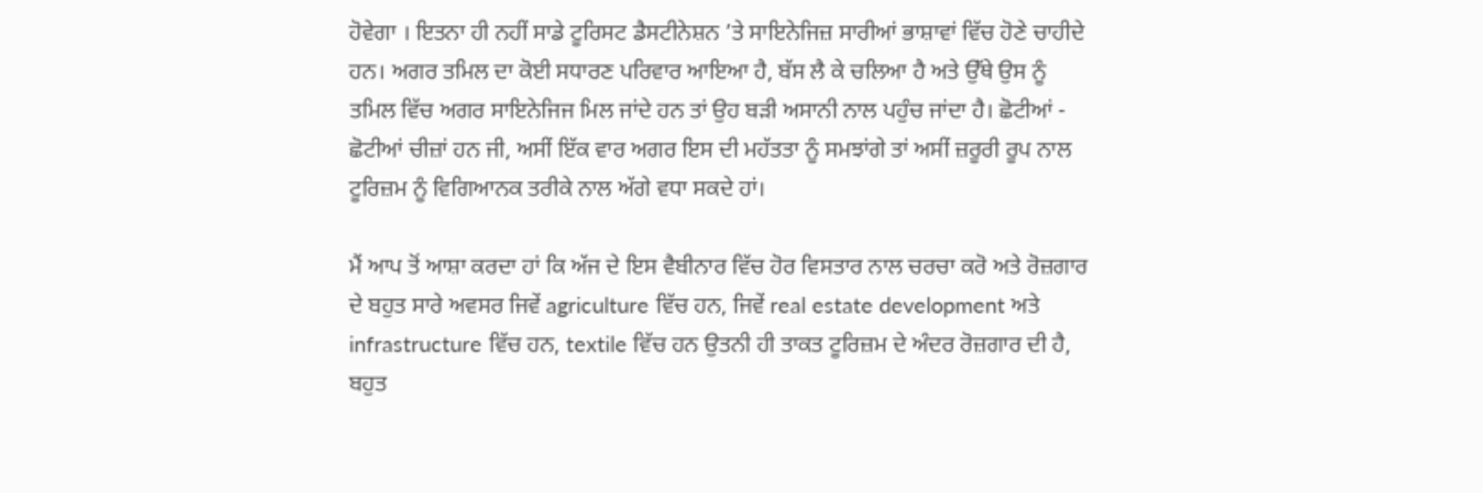ਹੋਵੇਗਾ । ਇਤਨਾ ਹੀ ਨਹੀਂ ਸਾਡੇ ਟੂਰਿਸਟ ਡੈਸਟੀਨੇਸ਼ਨ ’ਤੇ ਸਾਇਨੇਜਿਜ਼ ਸਾਰੀਆਂ ਭਾਸ਼ਾਵਾਂ ਵਿੱਚ ਹੋਣੇ ਚਾਹੀਦੇ ਹਨ। ਅਗਰ ਤਮਿਲ ਦਾ ਕੋਈ ਸਧਾਰਣ ਪਰਿਵਾਰ ਆਇਆ ਹੈ, ਬੱਸ ਲੈ ਕੇ ਚਲਿਆ ਹੈ ਅਤੇ ਉੱਥੇ ਉਸ ਨੂੰ ਤਮਿਲ ਵਿੱਚ ਅਗਰ ਸਾਇਨੇਜਿਜ ਮਿਲ ਜਾਂਦੇ ਹਨ ਤਾਂ ਉਹ ਬੜੀ ਅਸਾਨੀ ਨਾਲ ਪਹੁੰਚ ਜਾਂਦਾ ਹੈ। ਛੋਟੀਆਂ - ਛੋਟੀਆਂ ਚੀਜ਼ਾਂ ਹਨ ਜੀ, ਅਸੀਂ ਇੱਕ ਵਾਰ ਅਗਰ ਇਸ ਦੀ ਮਹੱਤਤਾ ਨੂੰ ਸਮਝਾਂਗੇ ਤਾਂ ਅਸੀਂ ਜ਼ਰੂਰੀ ਰੂਪ ਨਾਲ ਟੂਰਿਜ਼ਮ ਨੂੰ ਵਿਗਿਆਨਕ ਤਰੀਕੇ ਨਾਲ ਅੱਗੇ ਵਧਾ ਸਕਦੇ ਹਾਂ।

ਮੈਂ ਆਪ ਤੋਂ ਆਸ਼ਾ ਕਰਦਾ ਹਾਂ ਕਿ ਅੱਜ ਦੇ ਇਸ ਵੈਬੀਨਾਰ ਵਿੱਚ ਹੋਰ ਵਿਸਤਾਰ ਨਾਲ ਚਰਚਾ ਕਰੋ ਅਤੇ ਰੋਜ਼ਗਾਰ ਦੇ ਬਹੁਤ ਸਾਰੇ ਅਵਸਰ ਜਿਵੇਂ agriculture ਵਿੱਚ ਹਨ, ਜਿਵੇਂ real estate development ਅਤੇ infrastructure ਵਿੱਚ ਹਨ, textile ਵਿੱਚ ਹਨ ਉਤਨੀ ਹੀ ਤਾਕਤ ਟੂਰਿਜ਼ਮ ਦੇ ਅੰਦਰ ਰੋਜ਼ਗਾਰ ਦੀ ਹੈ, ਬਹੁਤ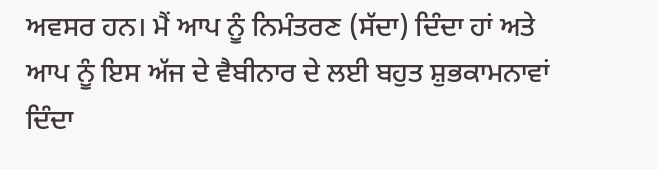ਅਵਸਰ ਹਨ। ਮੈਂ ਆਪ ਨੂੰ ਨਿਮੰਤਰਣ (ਸੱਦਾ) ਦਿੰਦਾ ਹਾਂ ਅਤੇ ਆਪ ਨੂੰ ਇਸ ਅੱਜ ਦੇ ਵੈਬੀਨਾਰ ਦੇ ਲਈ ਬਹੁਤ ਸ਼ੁਭਕਾਮਨਾਵਾਂ ਦਿੰਦਾ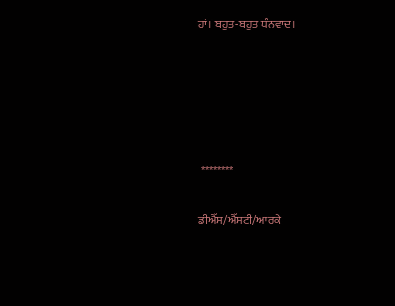ਹਾਂ। ਬਹੁਤ-ਬਹੁਤ ਧੰਨਵਾਦ।





 ********

ਡੀਐੱਸ/ਐੱਸਟੀ/ਆਰਕੇ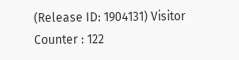(Release ID: 1904131) Visitor Counter : 122